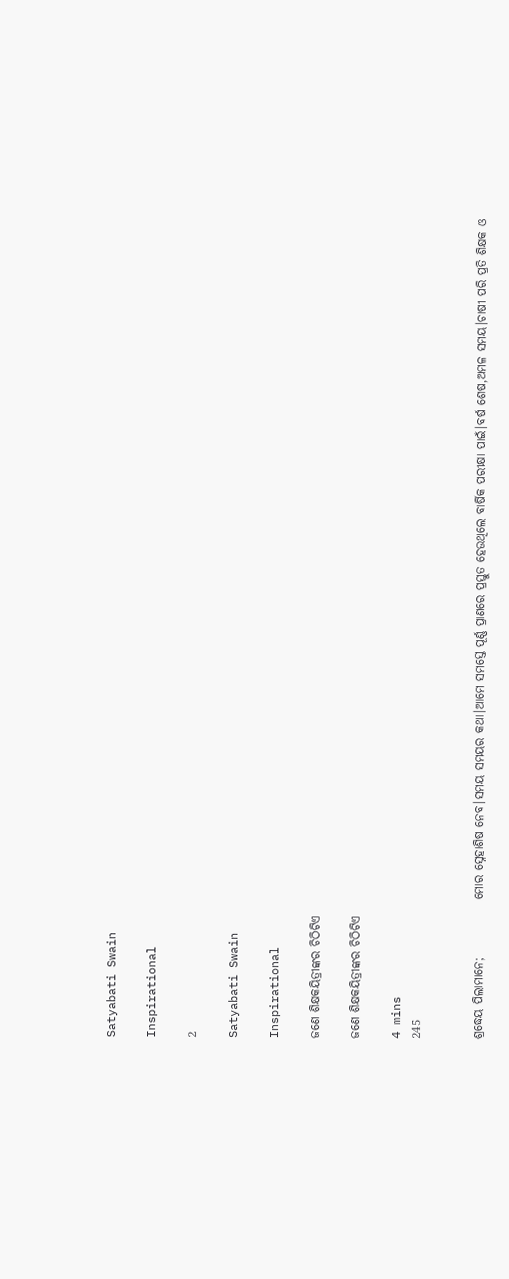Satyabati Swain

Inspirational

2

Satyabati Swain

Inspirational

ଜଣେ ଶିକ୍ଷକୟିତ୍ରୀଙ୍କର ଚିଠିଟିଏ

ଜଣେ ଶିକ୍ଷକୟିତ୍ରୀଙ୍କର ଚିଠିଟିଏ

4 mins
245


ଶ୍ରଦ୍ଧେୟ ପିଲାମାନେ;            ମୋର ସ୍ନେହାଶିଷ ନେବ।ସମୟ ସମୟର କଥା।ଆମେ ସମସ୍ତେ ପୂର୍ଣ୍ଣ ପ୍ରାଣରେ ପ୍ରସ୍ତୁତ ହେଉଥିଲେ ବାର୍ଷିକ ପରୀକ୍ଷା ପାଇଁ।ବର୍ଷ ଶେଷ,ଅମଳ ସମୟ।ଚାଷୀ ପରି ପ୍ରତି ଶିକ୍ଷକ ଓ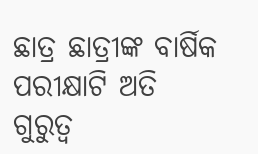ଛାତ୍ର ଛାତ୍ରୀଙ୍କ ବାର୍ଷିକ ପରୀକ୍ଷାଟି ଅତି ଗୁରୁତ୍ୱ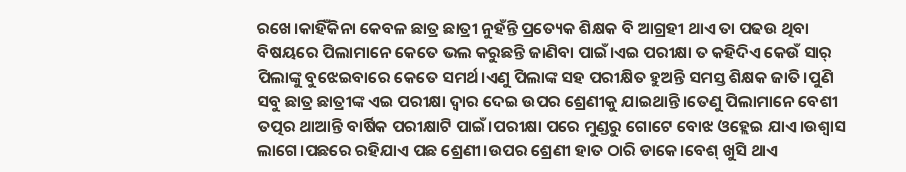ରଖେ।କାହିଁକିନା କେବଳ ଛାତ୍ର ଛାତ୍ରୀ ନୁହଁନ୍ତି ପ୍ରତ୍ୟେକ ଶିକ୍ଷକ ବି ଆଗ୍ରହୀ ଥାଏ ତା ପଢଉ ଥିବା ବିଷୟରେ ପିଲାମାନେ କେତେ ଭଲ କରୁଛନ୍ତି ଜାଣିବା ପାଇଁ।ଏଇ ପରୀକ୍ଷା ତ କହିଦିଏ କେଉଁ ସାର୍ ପିଲାଙ୍କୁ ବୁଝେଇବାରେ କେତେ ସମର୍ଥ।ଏଣୁ ପିଲାଙ୍କ ସହ ପରୀକ୍ଷିତ ହୁଅନ୍ତି ସମସ୍ତ ଶିକ୍ଷକ ଜାତି।ପୁଣି ସବୁ ଛାତ୍ର ଛାତ୍ରୀଙ୍କ ଏଇ ପରୀକ୍ଷା ଦ୍ୱାର ଦେଇ ଉପର ଶ୍ରେଣୀକୁ ଯାଇଥାନ୍ତି।ତେଣୁ ପିଲାମାନେ ବେଶୀ ତତ୍ପର ଥାଆନ୍ତି ବାର୍ଷିକ ପରୀକ୍ଷାଟି ପାଇଁ।ପରୀକ୍ଷା ପରେ ମୁଣ୍ଡରୁ ଗୋଟେ ବୋଝ ଓହ୍ଲେଇ ଯାଏ।ଉଶ୍ୱାସ ଲାଗେ।ପଛରେ ରହିଯାଏ ପଛ ଶ୍ରେଣୀ।ଉପର ଶ୍ରେଣୀ ହାତ ଠାରି ଡାକେ।ବେଶ୍ ଖୁସି ଥାଏ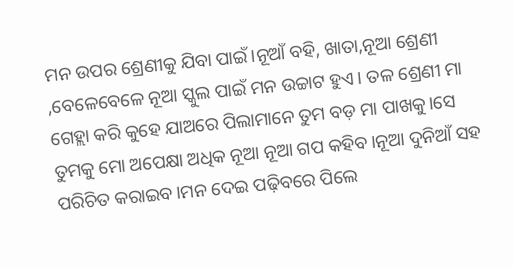ମନ ଉପର ଶ୍ରେଣୀକୁ ଯିବା ପାଇଁ।ନୂଆଁ ବହି, ଖାତା,ନୂଆ ଶ୍ରେଣୀ ,ବେଳେବେଳେ ନୂଆ ସ୍କୁଲ ପାଇଁ ମନ ଉଚ୍ଚାଟ ହୁଏ। ତଳ ଶ୍ରେଣୀ ମା ଗେହ୍ଲା କରି କୁହେ ଯାଅରେ ପିଲାମାନେ ତୁମ ବଡ଼ ମା ପାଖକୁ।ସେ ତୁମକୁ ମୋ ଅପେକ୍ଷା ଅଧିକ ନୂଆ ନୂଆ ଗପ କହିବ।ନୂଆ ଦୁନିଆଁ ସହ ପରିଚିତ କରାଇବ।ମନ ଦେଇ ପଢ଼ିବରେ ପିଲେ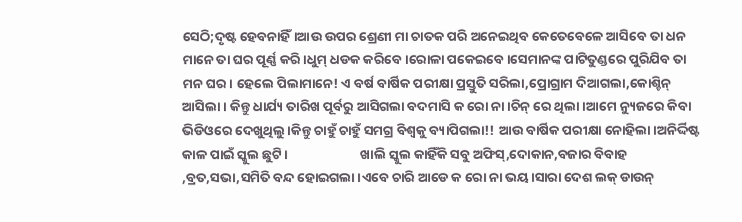ସେଠି;ଦୃଷ୍ଟ ହେବନାହିଁ।ଆଉ ଉପର ଶ୍ରେଣୀ ମା ଚାତକ ପରି ଅନେଇଥିବ କେତେବେଳେ ଆସିବେ ତା ଧନ ମାନେ ତା ଘର ପୂର୍ଣ୍ଣ କରି।ଧୁମ୍ ଧଡକ କରିବେ।ରୋଳା ପକେଇବେ।ସେମାନଙ୍କ ପାଟିତୁଣ୍ଡରେ ପୁରିଯିବ ତା ମନ ଘର। ହେଲେ ପିଲାମାନେ! ଏ ବର୍ଷ ବାର୍ଷିକ ପରୀକ୍ଷା ପ୍ରସ୍ତୁତି ସରିଲା,ପ୍ରୋଗ୍ରାମ ଦିଆଗଲା,କୋଶ୍ଚିନ୍ ଆସିଲା। କିନ୍ତୁ ଧାର୍ଯ୍ୟ ତାରିଖ ପୂର୍ବରୁ ଆସିଗଲା ବଦମାସି କ ରୋ ନା।ଚିନ୍ ରେ ଥିଲା।ଆମେ ନ୍ୟୁଜରେ କିବା ଭିଡିଓରେ ଦେଖୁଥିଲୁ।କିନ୍ତୁ ଚାହୁଁ ଚାହୁଁ ସମଗ୍ର ବିଶ୍ୱକୁ ବ୍ୟାପିଗଲା!! ଆଉ ବାର୍ଷିକ ପରୀକ୍ଷା ନୋହିଲା।ଅନିର୍ଦ୍ଦିଷ୍ଟ କାଳ ପାଇଁ ସ୍କୁଲ ଛୁଟି।                        ଖାଲି ସ୍କୁଲ କାହିଁକି ସବୁ ଅଫିସ୍,ଦୋକାନ,ବଜାର ବିବାହ ,ବ୍ରତ,ସଭା,ସମିତି ବନ୍ଦ ହୋଇଗଲା।ଏବେ ଚାରି ଆଡେ କ ରୋ ନା ଭୟ।ସାରା ଦେଶ ଲକ୍ ଡାଉନ୍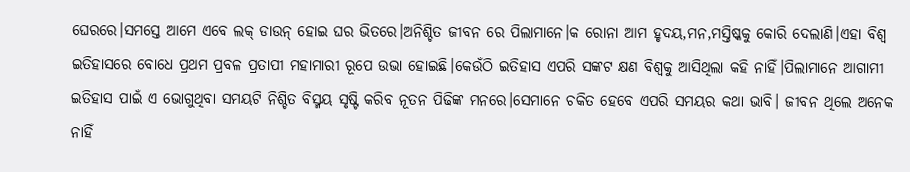ଘେରରେ।ସମସ୍ତେ ଆମେ ଏବେ ଲକ୍ ଡାଉନ୍ ହୋଇ ଘର ଭିତରେ।ଅନିଶ୍ଚିତ ଜୀବନ ରେ ପିଲାମାନେ।କ ରୋନା ଆମ ହୃଦୟ,ମନ,ମସ୍ତିଷ୍କକୁ କୋରି ଦେଲାଣି।ଏହା ବିଶ୍ୱ ଇତିହାସରେ ବୋଧେ ପ୍ରଥମ ପ୍ରବଳ ପ୍ରତାପୀ ମହାମାରୀ ରୂପେ ଉଭା ହୋଇଛି।କେଉଁଠି ଇତିହାସ ଏପରି ସଙ୍କଟ କ୍ଷଣ ବିଶ୍ୱକୁ ଆସିଥିଲା କହି ନାହିଁ।ପିଲାମାନେ ଆଗାମୀ ଇତିହାସ ପାଇଁ ଏ ଭୋଗୁଥିବା ସମୟଟି ନିଶ୍ଚିତ ବିସ୍ମୟ ସୃଷ୍ଟି କରିବ ନୂତନ ପିଢିଙ୍କ ମନରେ।ସେମାନେ ଚକିତ ହେବେ ଏପରି ସମୟର କଥା ଭାବି। ଜୀବନ ଥିଲେ ଅନେକ ନାହିଁ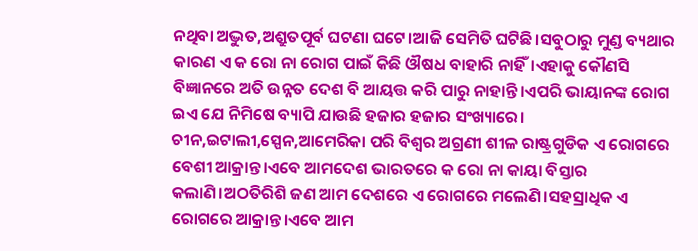ନଥିବା ଅଦ୍ଭୁତ,ଅଶ୍ରୁତପୂର୍ବ ଘଟଣା ଘଟେ।ଆଜି ସେମିତି ଘଟିଛି।ସବୁଠାରୁ ମୁଣ୍ଡ ବ୍ୟଥାର କାରଣ ଏ କ ରୋ ନା ରୋଗ ପାଇଁ କିଛି ଔଷଧ ବାହାରି ନାହିଁ।ଏହାକୁ କୌଣସି ବିଜ୍ଞାନରେ ଅତି ଉନ୍ନତ ଦେଶ ବି ଆୟତ୍ତ କରି ପାରୁ ନାହାନ୍ତି।ଏପରି ଭାୟାନଙ୍କ ରୋଗ ଇଏ ଯେ ନିମିଷେ ବ୍ୟାପି ଯାଉଛି ହଜାର ହଜାର ସଂଖ୍ୟାରେ। ଚୀନ,ଇଟାଲୀ,ସ୍ପେନ,ଆମେରିକା ପରି ବିଶ୍ୱର ଅଗ୍ରଣୀ ଶୀଳ ରାଷ୍ଟ୍ରଗୁଡିକ ଏ ରୋଗରେ ବେଶୀ ଆକ୍ରାନ୍ତ।ଏବେ ଆମଦେଶ ଭାରତରେ କ ରୋ ନା କାୟା ବିସ୍ତାର କଲାଣି।ଅଠତିରିଶି ଜଣ ଆମ ଦେଶରେ ଏ ରୋଗରେ ମଲେଣି।ସହସ୍ରାଧିକ ଏ ରୋଗରେ ଆକ୍ରାନ୍ତ।ଏବେ ଆମ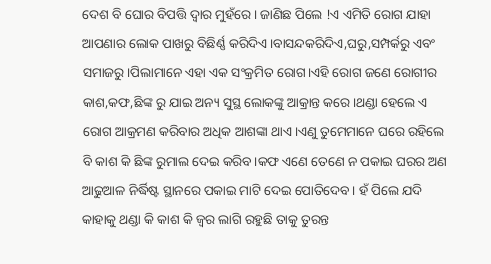ଦେଶ ବି ଘୋର ବିପତ୍ତି ଦ୍ୱାର ମୁହଁରେ। ଜାଣିଛ ପିଲେ !ଏ ଏମିତି ରୋଗ ଯାହା ଆପଣାର ଲୋକ ପାଖରୁ ବିଛିର୍ଣ୍ଣ କରିଦିଏ।ବାସନ୍ଦକରିଦିଏ,ଘରୁ,ସମ୍ପର୍କରୁ ଏବଂ ସମାଜରୁ।ପିଲାମାନେ ଏହା ଏକ ସଂକ୍ରମିତ ରୋଗ।ଏହି ରୋଗ ଜଣେ ରୋଗୀର କାଶ,କଫ,ଛିଙ୍କ ରୁ ଯାଇ ଅନ୍ୟ ସୁସ୍ଥ ଲୋକଙ୍କୁ ଆକ୍ରାନ୍ତ କରେ।ଥଣ୍ଡା ହେଲେ ଏ ରୋଗ ଆକ୍ରମଣ କରିବାର ଅଧିକ ଆଶଙ୍କା ଥାଏ।ଏଣୁ ତୁମେମାନେ ଘରେ ରହିଲେ ବି କାଶ କି ଛିଙ୍କ ରୁମାଲ ଦେଇ କରିବ।କଫ ଏଣେ ତେଣେ ନ ପକାଇ ଘରର ଅଣ ଆଢୁଆଳ ନିର୍ଦ୍ଧିଷ୍ଟ ସ୍ଥାନରେ ପକାଇ ମାଟି ଦେଇ ପୋତିଦେବ। ହଁ ପିଲେ ଯଦି କାହାକୁ ଥଣ୍ଡା କି କାଶ କି ଜ୍ୱର ଲାଗି ରହୁଛି ତାକୁ ତୁରନ୍ତ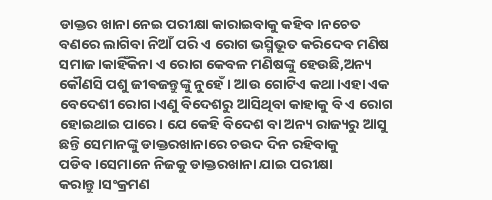ଡାକ୍ତର ଖାନା ନେଇ ପରୀକ୍ଷା କାରାଇବାକୁ କହିବ।ନଚେତ ବଣରେ ଲାଗିବା ନିଆଁ ପରି ଏ ରୋଗ ଭସ୍ମିଭୂତ କରିଦେବ ମଣିଷ ସମାଜ।କାହିଁକିନା ଏ ରୋଗ କେବଳ ମଣିଷଙ୍କୁ ହେଉଛି,ଅନ୍ୟ କୌଣସି ପଶୁ ଜୀଵଜନ୍ତୁଙ୍କୁ ନୁହେଁ। ଆଉ ଗୋଟିଏ କଥା।ଏହା ଏକ ବେଦେଶୀ ରୋଗ।ଏଣୁ ବିଦେଶରୁ ଆସିଥିବା କାହାକୁ ବି ଏ ରୋଗ ହୋଇଥାଇ ପାରେ। ଯେ କେହି ବିଦେଶ ବା ଅନ୍ୟ ରାଜ୍ୟରୁ ଆସୁ ଛନ୍ତି ସେମାନଙ୍କୁ ଡାକ୍ତରଖାନାରେ ଚଉଦ ଦିନ ରହିବାକୁ ପଡିବ।ସେମାନେ ନିଜକୁ ଡାକ୍ତରଖାନା ଯାଇ ପରୀକ୍ଷା କରାନ୍ତୁ।ସଂକ୍ରମଣ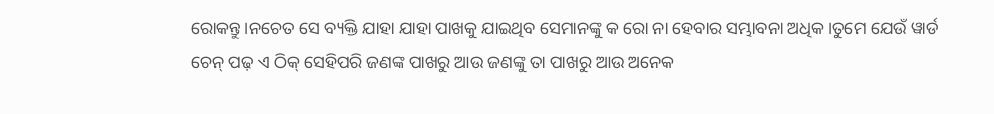ରୋକନ୍ତୁ।ନଚେତ ସେ ବ୍ୟକ୍ତି ଯାହା ଯାହା ପାଖକୁ ଯାଇଥିବ ସେମାନଙ୍କୁ କ ରୋ ନା ହେବାର ସମ୍ଭାବନା ଅଧିକ।ତୁମେ ଯେଉଁ ୱାର୍ଡ ଚେନ୍ ପଢ଼ ଏ ଠିକ୍ ସେହିପରି ଜଣଙ୍କ ପାଖରୁ ଆଉ ଜଣଙ୍କୁ ତା ପାଖରୁ ଆଉ ଅନେକ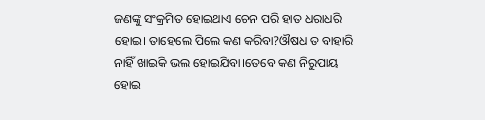ଜଣଙ୍କୁ ସଂକ୍ରମିତ ହୋଇଥାଏ ଚେନ ପରି ହାତ ଧରାଧରି ହୋଇ। ତାହେଲେ ପିଲେ କଣ କରିବା?ଔଷଧ ତ ବାହାରି ନାହିଁ ଖାଇକି ଭଲ ହୋଇଯିବା।ତେବେ କଣ ନିରୁପାୟ ହୋଇ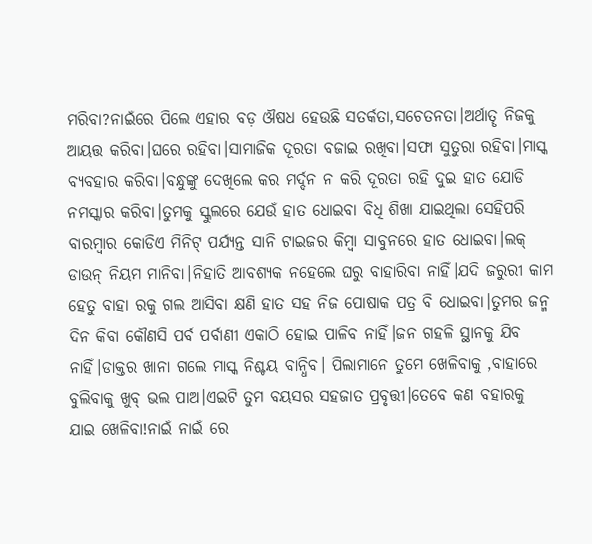ମରିବା?ନାଇଁରେ ପିଲେ ଏହାର ବଡ଼ ଔଷଧ ହେଉଛି ସତର୍କତା,ସଚେତନତା।ଅର୍ଥାତୄ ନିଜକୁ ଆୟତ୍ତ କରିବା।ଘରେ ରହିବା।ସାମାଜିକ ଦୂରତା ବଜାଇ ରଖିବା।ସଫା ସୁତୁରା ରହିବା।ମାସ୍କ ବ୍ୟବହାର କରିବା।ବନ୍ଧୁଙ୍କୁ ଦେଖିଲେ କର ମର୍ଦ୍ଦନ ନ କରି ଦୂରତା ରହି ଦୁଇ ହାତ ଯୋଡି ନମସ୍କାର କରିବା।ତୁମକୁ ସ୍କୁଲରେ ଯେଉଁ ହାତ ଧୋଇବା ବିଧି ଶିଖା ଯାଇଥିଲା ସେହିପରି ବାରମ୍ବାର କୋଡିଏ ମିନିଟ୍ ପର୍ଯ୍ୟନ୍ତ ସାନି ଟାଇଜର କିମ୍ୱା ସାବୁନରେ ହାତ ଧୋଇବା।ଲକ୍ ଡାଉନ୍ ନିୟମ ମାନିବା।ନିହାତି ଆବଶ୍ୟକ ନହେଲେ ଘରୁ ବାହାରିବା ନାହିଁ।ଯଦି ଜରୁରୀ କାମ ହେତୁ ବାହା ରକୁ ଗଲ ଆସିବା କ୍ଷଣି ହାତ ସହ ନିଜ ପୋଷାକ ପତ୍ର ବି ଧୋଇବା।ତୁମର ଜନ୍ମ ଦିନ କିବା କୌଣସି ପର୍ବ ପର୍ବାଣୀ ଏକାଠି ହୋଇ ପାଳିବ ନାହିଁ।ଜନ ଗହଳି ସ୍ଥାନକୁ ଯିବ ନାହିଁ।ଡାକ୍ତର ଖାନା ଗଲେ ମାସ୍କ ନିଶ୍ଚୟ ବାନ୍ଧିବ। ପିଲାମାନେ ତୁମେ ଖେଳିବାକୁ ,ବାହାରେ ବୁଲିବାକୁ ଖୁବ୍ ଭଲ ପାଅ।ଏଇଟି ତୁମ ବୟସର ସହଜାତ ପ୍ରବୃତ୍ତୀ।ତେବେ କଣ ବହାରକୁ ଯାଇ ଖେଳିବା!ନାଇଁ ନାଇଁ ରେ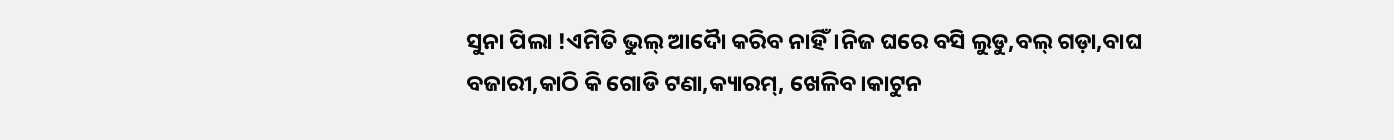ସୁନା ପିଲା !ଏମିତି ଭୁଲ୍ ଆଦୋୖ କରିବ ନାହିଁ।ନିଜ ଘରେ ବସି ଲୁଡୁ,ବଲ୍ ଗଡ଼ା,ବାଘ ବଜାରୀ,କାଠି କି ଗୋଡି ଟଣା,କ୍ୟାରମ୍, ଖେଳିବ।କାଟୁନ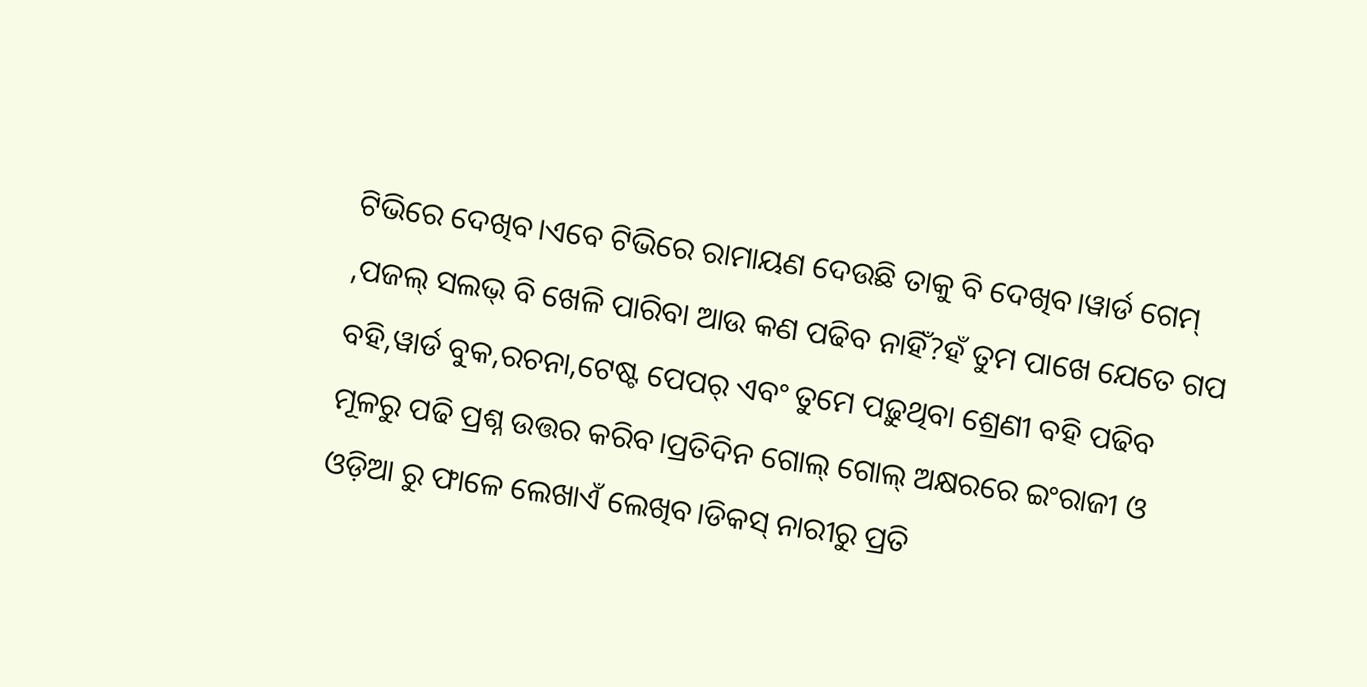ଟିଭିରେ ଦେଖିବ।ଏବେ ଟିଭିରେ ରାମାୟଣ ଦେଉଛି ତାକୁ ବି ଦେଖିବ।ୱାର୍ଡ ଗେମ୍ ,ପଜଲ୍ ସଲଭ୍ ବି ଖେଳି ପାରିବା ଆଉ କଣ ପଢିବ ନାହିଁ?ହଁ ତୁମ ପାଖେ ଯେତେ ଗପ ବହି,ୱାର୍ଡ ବୁକ,ରଚନା,ଟେଷ୍ଟ ପେପର୍ ଏବଂ ତୁମେ ପଢ଼ୁଥିବା ଶ୍ରେଣୀ ବହି ପଢିବ ମୂଳରୁ ପଢି ପ୍ରଶ୍ନ ଉତ୍ତର କରିବ।ପ୍ରତିଦିନ ଗୋଲ୍ ଗୋଲ୍ ଅକ୍ଷରରେ ଇଂରାଜୀ ଓ ଓଡ଼ିଆ ରୁ ଫାଳେ ଲେଖାଏଁ ଲେଖିବ।ଡିକସ୍ ନାରୀରୁ ପ୍ରତି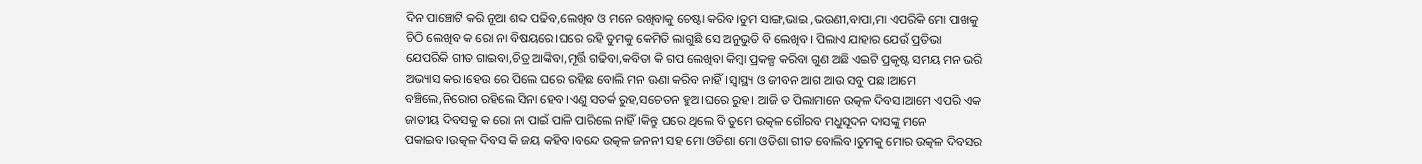ଦିନ ପାଞ୍ଚୋଟି କରି ନୂଆ ଶବ୍ଦ ପଢିବ,ଲେଖିବ ଓ ମନେ ରଖିବାକୁ ଚେଷ୍ଟା କରିବ।ତୁମ ସାଙ୍ଗ,ଭାଇ ,ଭଉଣୀ,ବାପା,ମା ଏପରିକି ମୋ ପାଖକୁ ଚିଠି ଲେଖିବ କ ରୋ ନା ବିଷୟରେ।ଘରେ ରହି ତୁମକୁ କେମିତି ଲାଗୁଛି ସେ ଅନୁଭୁତି ବି ଲେଖିବ। ପିଲାଏ ଯାହାର ଯେଉଁ ପ୍ରତିଭା ଯେପରିକି ଗୀତ ଗାଇବା,ଚିତ୍ର ଆଙ୍କିବା,ମୂର୍ତ୍ତି ଗଢିବା,କବିତା କି ଗପ ଲେଖିବା କିମ୍ବା ପ୍ରକଳ୍ପ କରିବା ଗୁଣ ଅଛି ଏଇଟି ପ୍ରକୃଷ୍ଟ ସମୟ ମନ ଭରି ଅଭ୍ୟାସ କର।ହେଉ ରେ ପିଲେ ଘରେ ରହିଛ ବୋଲି ମନ ଊଣା କରିବ ନାହିଁ।ସ୍ୱାସ୍ଥ୍ୟ ଓ ଜୀବନ ଆଗ ଆଉ ସବୁ ପଛ।ଆମେ ବଞ୍ଚିଲେ,ନିରୋଗ ରହିଲେ ସିନା ହେବ।ଏଣୁ ସତର୍କ ରୁହ,ସଚେତନ ହୁଅ।ଘରେ ରୁହ। ଆଜି ତ ପିଲାମାନେ ଉତ୍କଳ ଦିବସ।ଆମେ ଏପରି ଏକ ଜାତୀୟ ଦିବସକୁ କ ରୋ ନା ପାଇଁ ପାଳି ପାରିଲେ ନାହିଁ।କିନ୍ତୁ ଘରେ ଥିଲେ ବି ତୁମେ ଉତ୍କଳ ଗୌରବ ମଧୁସୂଦନ ଦାସଙ୍କୁ ମନେ ପକାଇବ।ଉତ୍କଳ ଦିବସ କି ଜୟ କହିବ।ବନ୍ଦେ ଉତ୍କଳ ଜନନୀ ସହ ମୋ ଓଡିଶା ମୋ ଓଡିଶା ଗୀତ ବୋଲିବ।ତୁମକୁ ମୋର ଉତ୍କଳ ଦିବସର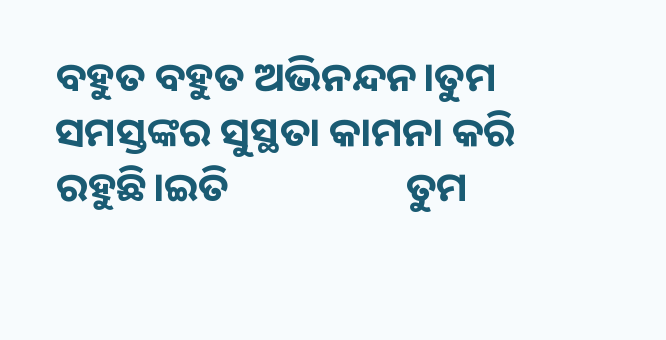ବହୁତ ବହୁତ ଅଭିନନ୍ଦନ।ତୁମ ସମସ୍ତଙ୍କର ସୁସ୍ଥତା କାମନା କରି ରହୁଛି।ଇତି                   ତୁମ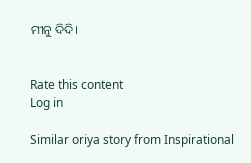ମୀନୁ ଦିଦି।


Rate this content
Log in

Similar oriya story from Inspirational